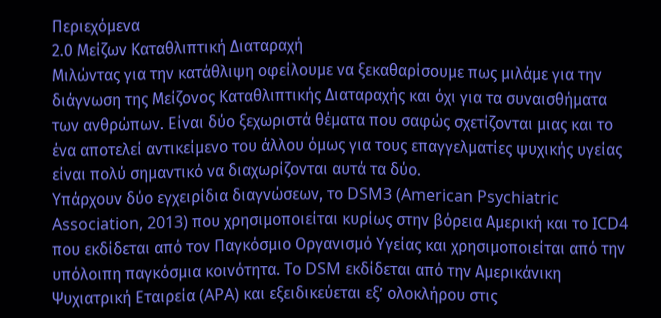Περιεχόμενα
2.0 Μείζων Καταθλιπτική Διαταραχή
Μιλώντας για την κατάθλιψη οφείλουμε να ξεκαθαρίσουμε πως μιλάμε για την διάγνωση της Μείζονος Καταθλιπτικής Διαταραχής και όχι για τα συναισθήματα των ανθρώπων. Είναι δύο ξεχωριστά θέματα που σαφώς σχετίζονται μιας και το ένα αποτελεί αντικείμενο του άλλου όμως για τους επαγγελματίες ψυχικής υγείας είναι πολύ σημαντικό να διαχωρίζονται αυτά τα δύο.
Υπάρχουν δύο εγχειρίδια διαγνώσεων, το DSM3 (American Psychiatric Association, 2013) που χρησιμοποιείται κυρίως στην βόρεια Αμερική και το ICD4 που εκδίδεται από τον Παγκόσμιο Οργανισμό Υγείας και χρησιμοποιείται από την υπόλοιπη παγκόσμια κοινότητα. Το DSM εκδίδεται από την Αμερικάνικη Ψυχιατρική Εταιρεία (APA) και εξειδικεύεται εξ’ ολοκλήρου στις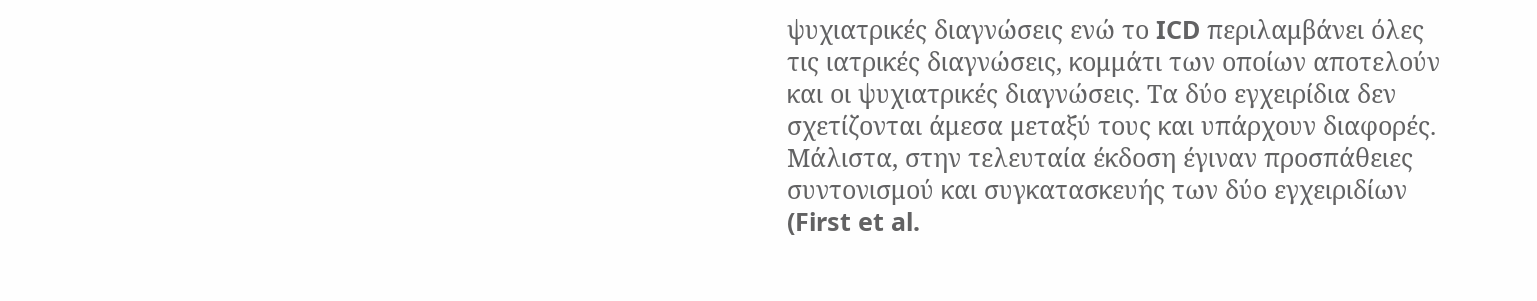ψυχιατρικές διαγνώσεις ενώ το ICD περιλαμβάνει όλες τις ιατρικές διαγνώσεις, κομμάτι των οποίων αποτελούν και οι ψυχιατρικές διαγνώσεις. Τα δύο εγχειρίδια δεν σχετίζονται άμεσα μεταξύ τους και υπάρχουν διαφορές. Μάλιστα, στην τελευταία έκδοση έγιναν προσπάθειες συντονισμού και συγκατασκευής των δύο εγχειριδίων (First et al.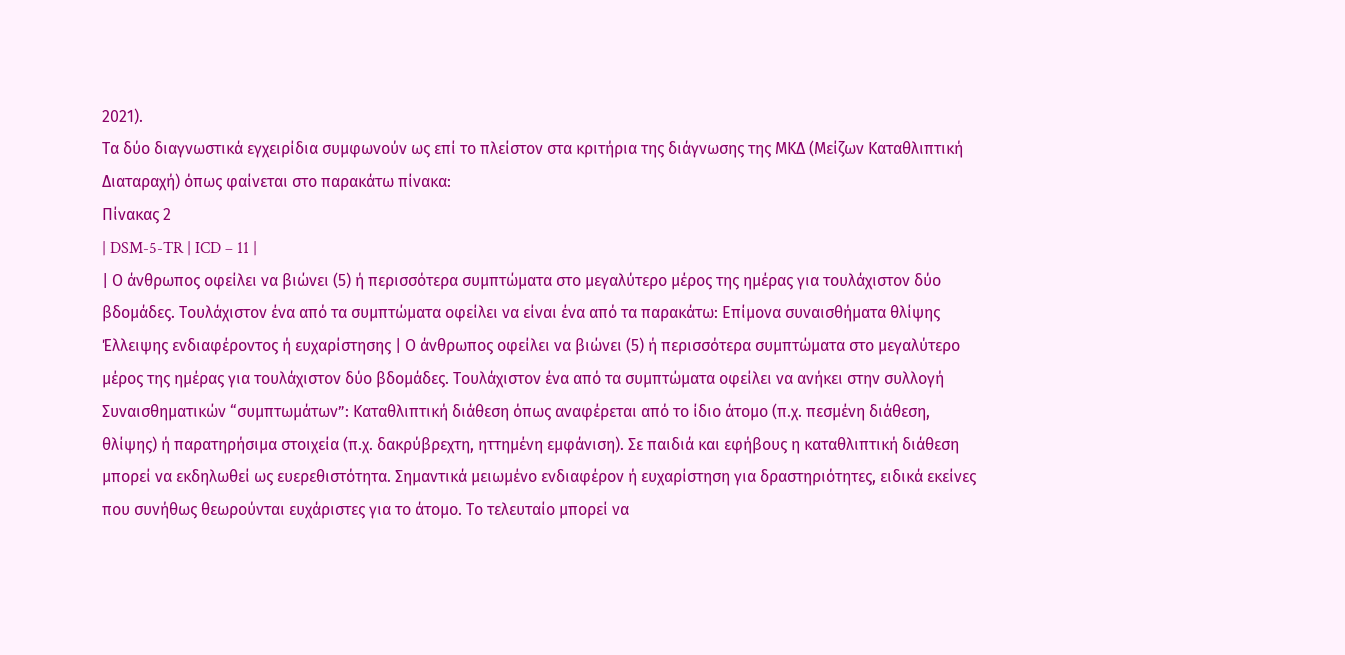2021).
Τα δύο διαγνωστικά εγχειρίδια συμφωνούν ως επί το πλείστον στα κριτήρια της διάγνωσης της ΜΚΔ (Μείζων Καταθλιπτική Διαταραχή) όπως φαίνεται στο παρακάτω πίνακα:
Πίνακας 2
| DSM-5-TR | ICD – 11 |
| Ο άνθρωπος οφείλει να βιώνει (5) ή περισσότερα συμπτώματα στο μεγαλύτερο μέρος της ημέρας για τουλάχιστον δύο βδομάδες. Τουλάχιστον ένα από τα συμπτώματα οφείλει να είναι ένα από τα παρακάτω: Επίμονα συναισθήματα θλίψης Έλλειψης ενδιαφέροντος ή ευχαρίστησης | Ο άνθρωπος οφείλει να βιώνει (5) ή περισσότερα συμπτώματα στο μεγαλύτερο μέρος της ημέρας για τουλάχιστον δύο βδομάδες. Τουλάχιστον ένα από τα συμπτώματα οφείλει να ανήκει στην συλλογή Συναισθηματικών “συμπτωμάτων”: Καταθλιπτική διάθεση όπως αναφέρεται από το ίδιο άτομο (π.χ. πεσμένη διάθεση, θλίψης) ή παρατηρήσιμα στοιχεία (π.χ. δακρύβρεχτη, ηττημένη εμφάνιση). Σε παιδιά και εφήβους η καταθλιπτική διάθεση μπορεί να εκδηλωθεί ως ευερεθιστότητα. Σημαντικά μειωμένο ενδιαφέρον ή ευχαρίστηση για δραστηριότητες, ειδικά εκείνες που συνήθως θεωρούνται ευχάριστες για το άτομο. Το τελευταίο μπορεί να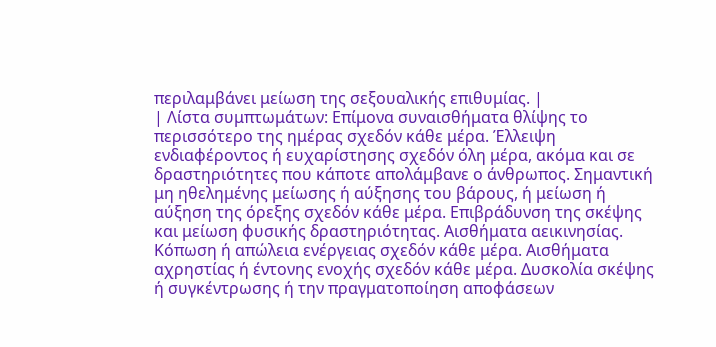περιλαμβάνει μείωση της σεξουαλικής επιθυμίας. |
| Λίστα συμπτωμάτων: Επίμονα συναισθήματα θλίψης το περισσότερο της ημέρας σχεδόν κάθε μέρα. Έλλειψη ενδιαφέροντος ή ευχαρίστησης σχεδόν όλη μέρα, ακόμα και σε δραστηριότητες που κάποτε απολάμβανε ο άνθρωπος. Σημαντική μη ηθελημένης μείωσης ή αύξησης του βάρους, ή μείωση ή αύξηση της όρεξης σχεδόν κάθε μέρα. Επιβράδυνση της σκέψης και μείωση φυσικής δραστηριότητας. Αισθήματα αεικινησίας. Κόπωση ή απώλεια ενέργειας σχεδόν κάθε μέρα. Αισθήματα αχρηστίας ή έντονης ενοχής σχεδόν κάθε μέρα. Δυσκολία σκέψης ή συγκέντρωσης ή την πραγματοποίηση αποφάσεων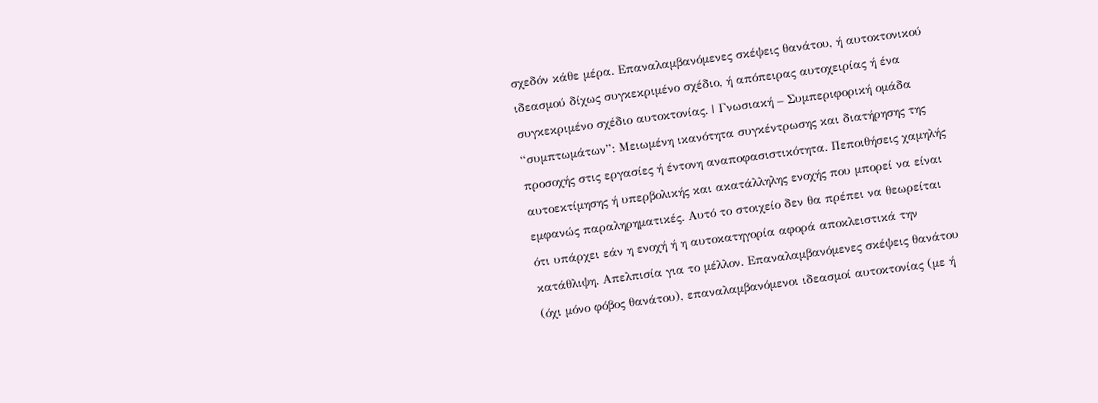σχεδόν κάθε μέρα. Επαναλαμβανόμενες σκέψεις θανάτου, ή αυτοκτονικού ιδεασμού δίχως συγκεκριμένο σχέδιο, ή απόπειρας αυτοχειρίας ή ένα συγκεκριμένο σχέδιο αυτοκτονίας. | Γνωσιακή – Συμπεριφορική ομάδα “συμπτωμάτων”: Μειωμένη ικανότητα συγκέντρωσης και διατήρησης της προσοχής στις εργασίες ή έντονη αναποφασιστικότητα. Πεποιθήσεις χαμηλής αυτοεκτίμησης ή υπερβολικής και ακατάλληλης ενοχής που μπορεί να είναι εμφανώς παραληρηματικές. Αυτό το στοιχείο δεν θα πρέπει να θεωρείται ότι υπάρχει εάν η ενοχή ή η αυτοκατηγορία αφορά αποκλειστικά την κατάθλιψη. Απελπισία για το μέλλον. Επαναλαμβανόμενες σκέψεις θανάτου (όχι μόνο φόβος θανάτου), επαναλαμβανόμενοι ιδεασμοί αυτοκτονίας (με ή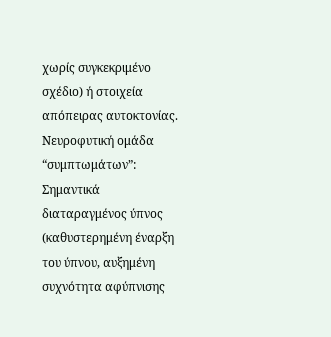χωρίς συγκεκριμένο σχέδιο) ή στοιχεία απόπειρας αυτοκτονίας. Νευροφυτική ομάδα “συμπτωμάτων”: Σημαντικά διαταραγμένος ύπνος (καθυστερημένη έναρξη του ύπνου, αυξημένη συχνότητα αφύπνισης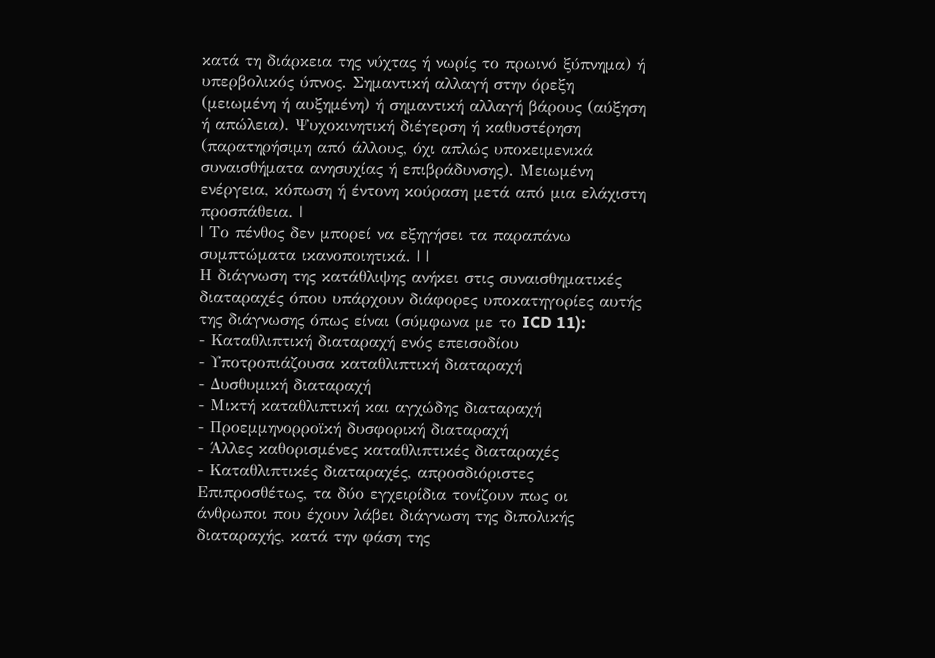κατά τη διάρκεια της νύχτας ή νωρίς το πρωινό ξύπνημα) ή υπερβολικός ύπνος. Σημαντική αλλαγή στην όρεξη (μειωμένη ή αυξημένη) ή σημαντική αλλαγή βάρους (αύξηση ή απώλεια). Ψυχοκινητική διέγερση ή καθυστέρηση (παρατηρήσιμη από άλλους, όχι απλώς υποκειμενικά συναισθήματα ανησυχίας ή επιβράδυνσης). Μειωμένη ενέργεια, κόπωση ή έντονη κούραση μετά από μια ελάχιστη προσπάθεια. |
| Το πένθος δεν μπορεί να εξηγήσει τα παραπάνω συμπτώματα ικανοποιητικά. | |
Η διάγνωση της κατάθλιψης ανήκει στις συναισθηματικές διαταραχές όπου υπάρχουν διάφορες υποκατηγορίες αυτής της διάγνωσης όπως είναι (σύμφωνα με το ICD 11):
- Καταθλιπτική διαταραχή ενός επεισοδίου
- Υποτροπιάζουσα καταθλιπτική διαταραχή
- Δυσθυμική διαταραχή
- Μικτή καταθλιπτική και αγχώδης διαταραχή
- Προεμμηνορροϊκή δυσφορική διαταραχή
- Άλλες καθορισμένες καταθλιπτικές διαταραχές
- Καταθλιπτικές διαταραχές, απροσδιόριστες
Επιπροσθέτως, τα δύο εγχειρίδια τονίζουν πως οι άνθρωποι που έχουν λάβει διάγνωση της διπολικής διαταραχής, κατά την φάση της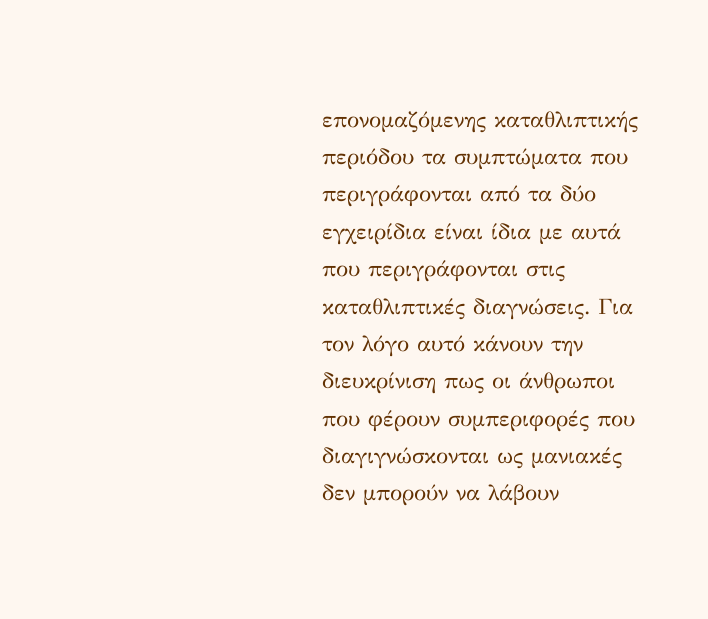επονομαζόμενης καταθλιπτικής περιόδου τα συμπτώματα που περιγράφονται από τα δύο εγχειρίδια είναι ίδια με αυτά που περιγράφονται στις καταθλιπτικές διαγνώσεις. Για τον λόγο αυτό κάνουν την διευκρίνιση πως οι άνθρωποι που φέρουν συμπεριφορές που διαγιγνώσκονται ως μανιακές δεν μπορούν να λάβουν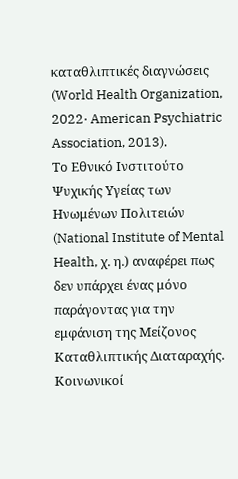καταθλιπτικές διαγνώσεις (World Health Organization, 2022· American Psychiatric Association, 2013).
Το Εθνικό Ινστιτούτο Ψυχικής Υγείας των Ηνωμένων Πολιτειών (National Institute of Mental Health, χ. η.) αναφέρει πως δεν υπάρχει ένας μόνο παράγοντας για την εμφάνιση της Μείζονος Καταθλιπτικής Διαταραχής. Κοινωνικοί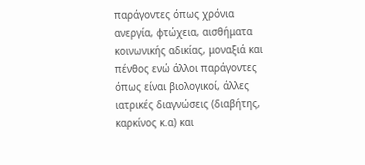παράγοντες όπως χρόνια ανεργία, φτώχεια, αισθήματα κοινωνικής αδικίας, μοναξιά και πένθος ενώ άλλοι παράγοντες όπως είναι βιολογικοί, άλλες ιατρικές διαγνώσεις (διαβήτης, καρκίνος κ.α) και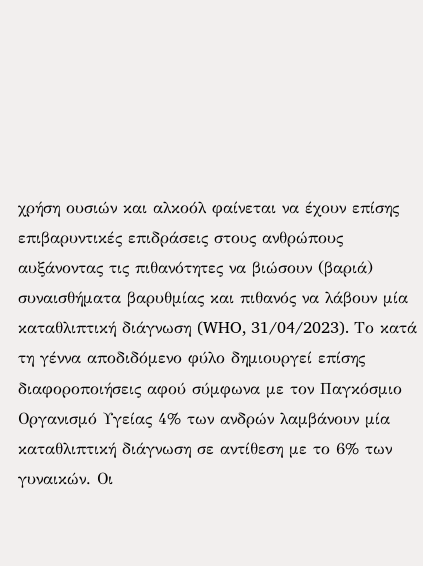χρήση ουσιών και αλκοόλ φαίνεται να έχουν επίσης επιβαρυντικές επιδράσεις στους ανθρώπους αυξάνοντας τις πιθανότητες να βιώσουν (βαριά) συναισθήματα βαρυθμίας και πιθανός να λάβουν μία καταθλιπτική διάγνωση (WHO, 31/04/2023). Το κατά τη γέννα αποδιδόμενο φύλο δημιουργεί επίσης διαφοροποιήσεις αφού σύμφωνα με τον Παγκόσμιο Οργανισμό Υγείας 4% των ανδρών λαμβάνουν μία καταθλιπτική διάγνωση σε αντίθεση με το 6% των γυναικών. Οι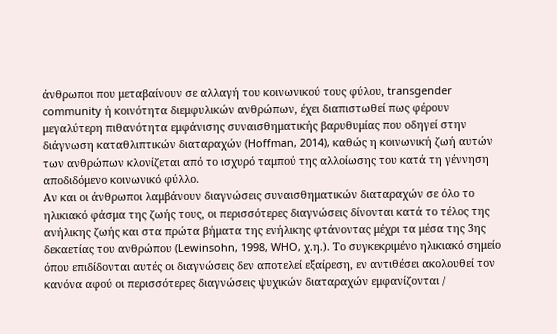άνθρωποι που μεταβαίνουν σε αλλαγή του κοινωνικού τους φύλου, transgender community ή κοινότητα διεμφυλικών ανθρώπων, έχει διαπιστωθεί πως φέρουν μεγαλύτερη πιθανότητα εμφάνισης συναισθηματικής βαρυθυμίας που οδηγεί στην διάγνωση καταθλιπτικών διαταραχών (Hoffman, 2014), καθώς η κοινωνική ζωή αυτών των ανθρώπων κλονίζεται από το ισχυρό ταμπού της αλλοίωσης του κατά τη γέννηση αποδιδόμενο κοινωνικό φύλλο.
Αν και οι άνθρωποι λαμβάνουν διαγνώσεις συναισθηματικών διαταραχών σε όλο το ηλικιακό φάσμα της ζωής τους, οι περισσότερες διαγνώσεις δίνονται κατά το τέλος της ανήλικης ζωής και στα πρώτα βήματα της ενήλικης φτάνοντας μέχρι τα μέσα της 3ης δεκαετίας του ανθρώπου (Lewinsohn, 1998, WHO, χ.η.). Το συγκεκριμένο ηλικιακό σημείο όπου επιδίδονται αυτές οι διαγνώσεις δεν αποτελεί εξαίρεση, εν αντιθέσει ακολουθεί τον κανόνα αφού οι περισσότερες διαγνώσεις ψυχικών διαταραχών εμφανίζονται /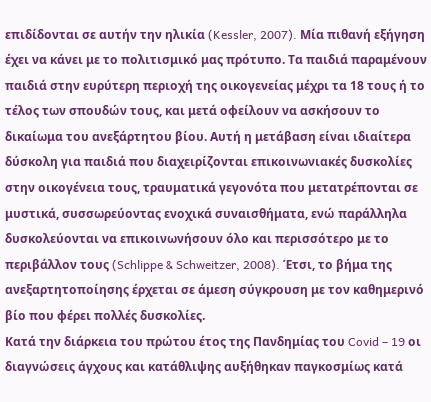επιδίδονται σε αυτήν την ηλικία (Kessler, 2007). Μία πιθανή εξήγηση έχει να κάνει με το πολιτισμικό μας πρότυπο. Τα παιδιά παραμένουν παιδιά στην ευρύτερη περιοχή της οικογενείας μέχρι τα 18 τους ή το τέλος των σπουδών τους, και μετά οφείλουν να ασκήσουν το δικαίωμα του ανεξάρτητου βίου. Αυτή η μετάβαση είναι ιδιαίτερα δύσκολη για παιδιά που διαχειρίζονται επικοινωνιακές δυσκολίες στην οικογένεια τους, τραυματικά γεγονότα που μετατρέπονται σε μυστικά, συσσωρεύοντας ενοχικά συναισθήματα, ενώ παράλληλα δυσκολεύονται να επικοινωνήσουν όλο και περισσότερο με το περιβάλλον τους (Schlippe & Schweitzer, 2008). Έτσι, το βήμα της ανεξαρτητοποίησης έρχεται σε άμεση σύγκρουση με τον καθημερινό βίο που φέρει πολλές δυσκολίες.
Κατά την διάρκεια του πρώτου έτος της Πανδημίας του Covid – 19 οι διαγνώσεις άγχους και κατάθλιψης αυξήθηκαν παγκοσμίως κατά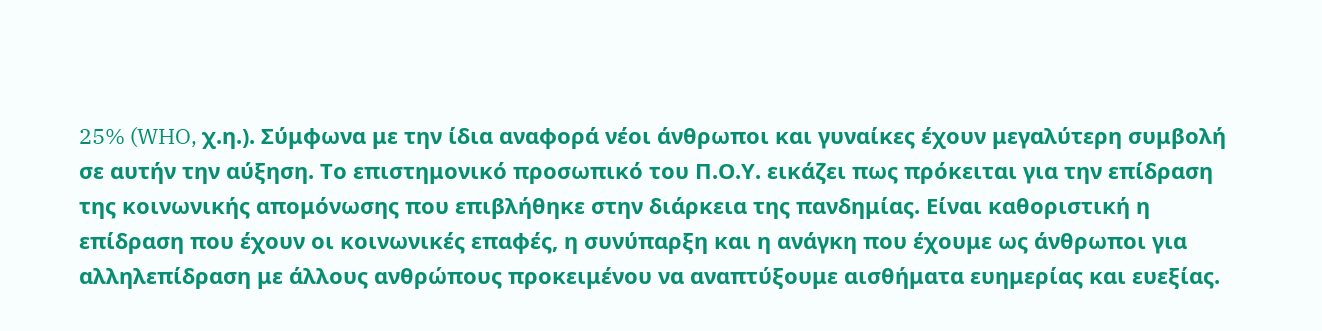25% (WHO, χ.η.). Σύμφωνα με την ίδια αναφορά νέοι άνθρωποι και γυναίκες έχουν μεγαλύτερη συμβολή σε αυτήν την αύξηση. Το επιστημονικό προσωπικό του Π.Ο.Υ. εικάζει πως πρόκειται για την επίδραση της κοινωνικής απομόνωσης που επιβλήθηκε στην διάρκεια της πανδημίας. Είναι καθοριστική η επίδραση που έχουν οι κοινωνικές επαφές, η συνύπαρξη και η ανάγκη που έχουμε ως άνθρωποι για αλληλεπίδραση με άλλους ανθρώπους προκειμένου να αναπτύξουμε αισθήματα ευημερίας και ευεξίας.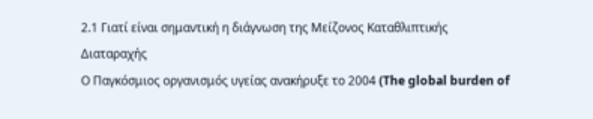2.1 Γιατί είναι σημαντική η διάγνωση της Μείζονος Καταθλιπτικής Διαταραχής
Ο Παγκόσμιος οργανισμός υγείας ανακήρυξε το 2004 (The global burden of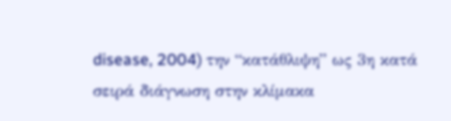disease, 2004) την “κατάθλιψη” ως 3η κατά σειρά διάγνωση στην κλίμακα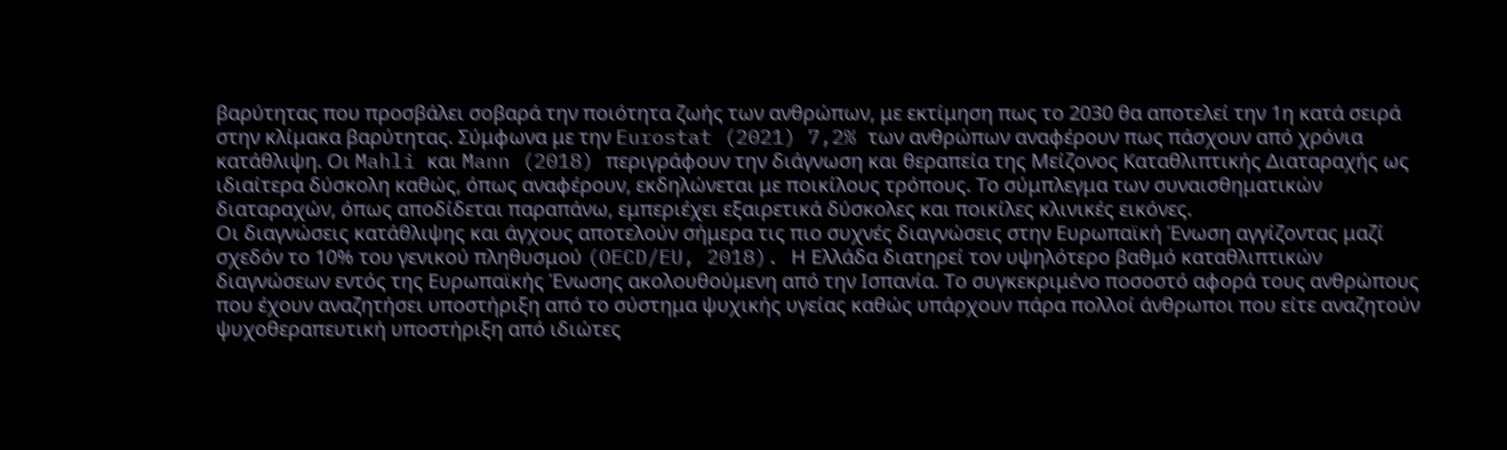βαρύτητας που προσβάλει σοβαρά την ποιότητα ζωής των ανθρώπων, με εκτίμηση πως το 2030 θα αποτελεί την 1η κατά σειρά στην κλίμακα βαρύτητας. Σύμφωνα με την Eurostat (2021) 7,2% των ανθρώπων αναφέρουν πως πάσχουν από χρόνια κατάθλιψη. Οι Mahli και Mann (2018) περιγράφουν την διάγνωση και θεραπεία της Μείζονος Καταθλιπτικής Διαταραχής ως ιδιαίτερα δύσκολη καθώς, όπως αναφέρουν, εκδηλώνεται με ποικίλους τρόπους. Το σύμπλεγμα των συναισθηματικών διαταραχών, όπως αποδίδεται παραπάνω, εμπεριέχει εξαιρετικά δύσκολες και ποικίλες κλινικές εικόνες.
Οι διαγνώσεις κατάθλιψης και άγχους αποτελούν σήμερα τις πιο συχνές διαγνώσεις στην Ευρωπαϊκή Ένωση αγγίζοντας μαζί σχεδόν το 10% του γενικού πληθυσμού (OECD/EU, 2018). Η Ελλάδα διατηρεί τον υψηλότερο βαθμό καταθλιπτικών διαγνώσεων εντός της Ευρωπαϊκής Ένωσης ακολουθούμενη από την Ισπανία. Το συγκεκριμένο ποσοστό αφορά τους ανθρώπους που έχουν αναζητήσει υποστήριξη από το σύστημα ψυχικής υγείας καθώς υπάρχουν πάρα πολλοί άνθρωποι που είτε αναζητούν ψυχοθεραπευτική υποστήριξη από ιδιώτες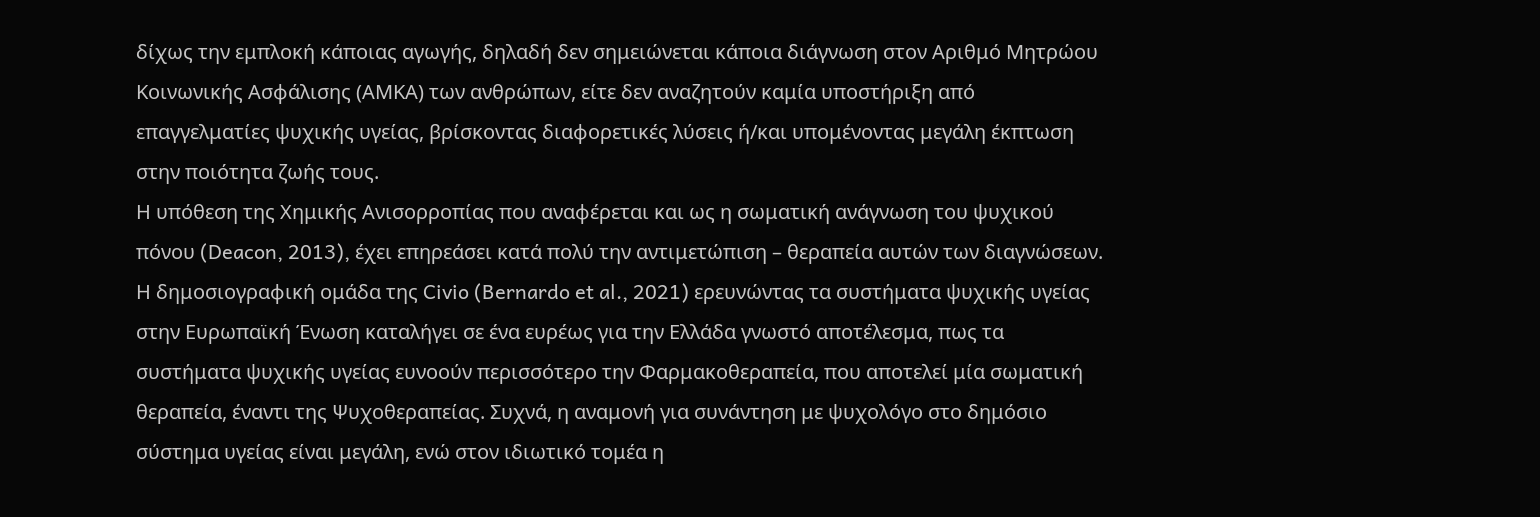δίχως την εμπλοκή κάποιας αγωγής, δηλαδή δεν σημειώνεται κάποια διάγνωση στον Αριθμό Μητρώου Κοινωνικής Ασφάλισης (ΑΜΚΑ) των ανθρώπων, είτε δεν αναζητούν καμία υποστήριξη από επαγγελματίες ψυχικής υγείας, βρίσκοντας διαφορετικές λύσεις ή/και υπομένοντας μεγάλη έκπτωση στην ποιότητα ζωής τους.
Η υπόθεση της Χημικής Ανισορροπίας που αναφέρεται και ως η σωματική ανάγνωση του ψυχικού πόνου (Deacon, 2013), έχει επηρεάσει κατά πολύ την αντιμετώπιση – θεραπεία αυτών των διαγνώσεων. Η δημοσιογραφική ομάδα της Civio (Bernardo et al., 2021) ερευνώντας τα συστήματα ψυχικής υγείας στην Ευρωπαϊκή Ένωση καταλήγει σε ένα ευρέως για την Ελλάδα γνωστό αποτέλεσμα, πως τα συστήματα ψυχικής υγείας ευνοούν περισσότερο την Φαρμακοθεραπεία, που αποτελεί μία σωματική θεραπεία, έναντι της Ψυχοθεραπείας. Συχνά, η αναμονή για συνάντηση με ψυχολόγο στο δημόσιο σύστημα υγείας είναι μεγάλη, ενώ στον ιδιωτικό τομέα η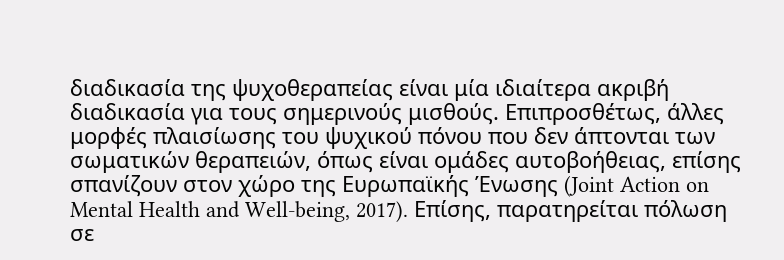διαδικασία της ψυχοθεραπείας είναι μία ιδιαίτερα ακριβή διαδικασία για τους σημερινούς μισθούς. Επιπροσθέτως, άλλες μορφές πλαισίωσης του ψυχικού πόνου που δεν άπτονται των σωματικών θεραπειών, όπως είναι ομάδες αυτοβοήθειας, επίσης σπανίζουν στον χώρο της Ευρωπαϊκής Ένωσης (Joint Action on Mental Health and Well-being, 2017). Επίσης, παρατηρείται πόλωση σε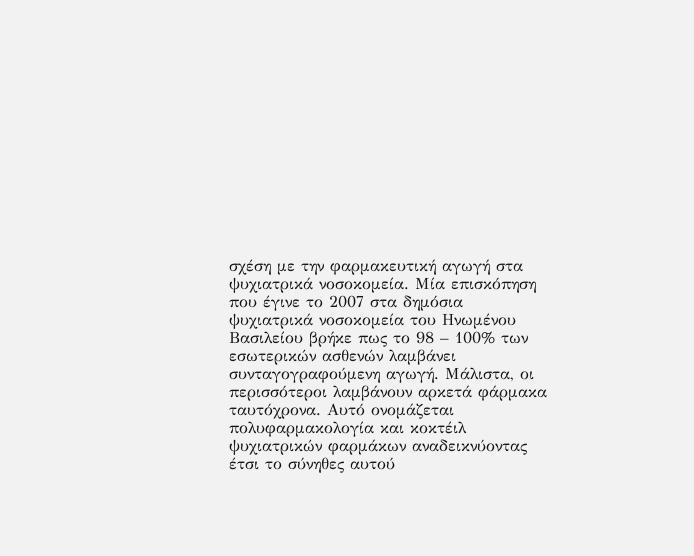σχέση με την φαρμακευτική αγωγή στα ψυχιατρικά νοσοκομεία. Μία επισκόπηση που έγινε το 2007 στα δημόσια ψυχιατρικά νοσοκομεία του Ηνωμένου Βασιλείου βρήκε πως το 98 – 100% των εσωτερικών ασθενών λαμβάνει συνταγογραφούμενη αγωγή. Μάλιστα, οι περισσότεροι λαμβάνουν αρκετά φάρμακα ταυτόχρονα. Αυτό ονομάζεται πολυφαρμακολογία και κοκτέιλ ψυχιατρικών φαρμάκων αναδεικνύοντας έτσι το σύνηθες αυτού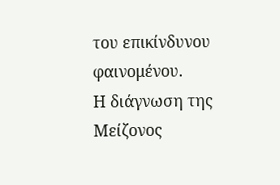του επικίνδυνου φαινομένου.
Η διάγνωση της Μείζονος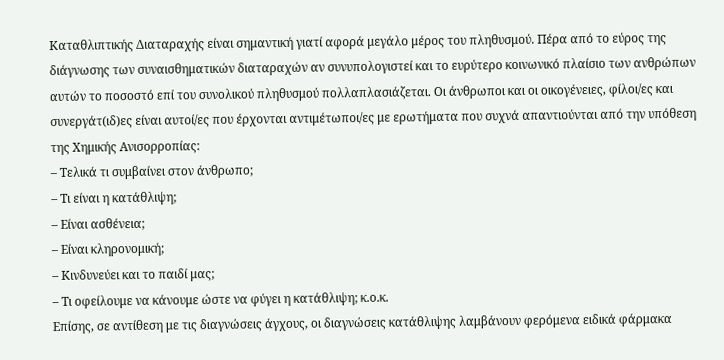Καταθλιπτικής Διαταραχής είναι σημαντική γιατί αφορά μεγάλο μέρος του πληθυσμού. Πέρα από το εύρος της διάγνωσης των συναισθηματικών διαταραχών αν συνυπολογιστεί και το ευρύτερο κοινωνικό πλαίσιο των ανθρώπων αυτών το ποσοστό επί του συνολικού πληθυσμού πολλαπλασιάζεται. Οι άνθρωποι και οι οικογένειες, φίλοι/ες και συνεργάτ(ιδ)ες είναι αυτοί/ες που έρχονται αντιμέτωποι/ες με ερωτήματα που συχνά απαντιούνται από την υπόθεση της Χημικής Ανισορροπίας:
– Τελικά τι συμβαίνει στον άνθρωπο;
– Τι είναι η κατάθλιψη;
– Είναι ασθένεια;
– Είναι κληρονομική;
– Κινδυνεύει και το παιδί μας;
– Τι οφείλουμε να κάνουμε ώστε να φύγει η κατάθλιψη; κ.ο.κ.
Επίσης, σε αντίθεση με τις διαγνώσεις άγχους, οι διαγνώσεις κατάθλιψης λαμβάνουν φερόμενα ειδικά φάρμακα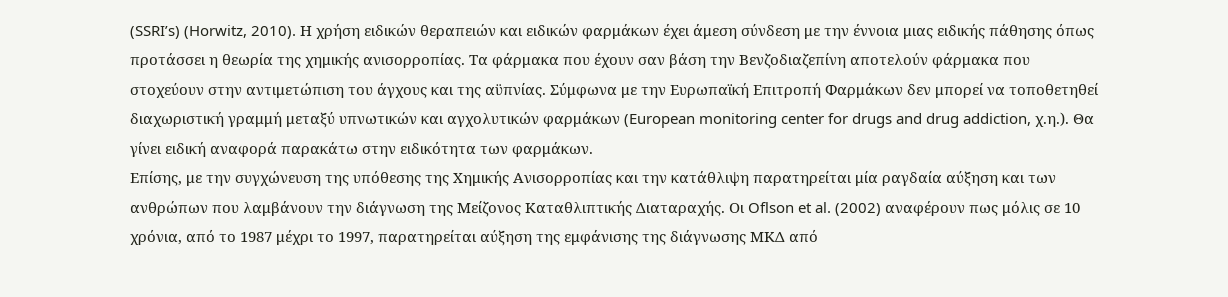(SSRI’s) (Horwitz, 2010). Η χρήση ειδικών θεραπειών και ειδικών φαρμάκων έχει άμεση σύνδεση με την έννοια μιας ειδικής πάθησης όπως προτάσσει η θεωρία της χημικής ανισορροπίας. Τα φάρμακα που έχουν σαν βάση την Βενζοδιαζεπίνη αποτελούν φάρμακα που στοχεύουν στην αντιμετώπιση του άγχους και της αϋπνίας. Σύμφωνα με την Ευρωπαϊκή Επιτροπή Φαρμάκων δεν μπορεί να τοποθετηθεί διαχωριστική γραμμή μεταξύ υπνωτικών και αγχολυτικών φαρμάκων (European monitoring center for drugs and drug addiction, χ.η.). Θα γίνει ειδική αναφορά παρακάτω στην ειδικότητα των φαρμάκων.
Επίσης, με την συγχώνευση της υπόθεσης της Χημικής Ανισορροπίας και την κατάθλιψη παρατηρείται μία ραγδαία αύξηση και των ανθρώπων που λαμβάνουν την διάγνωση της Μείζονος Καταθλιπτικής Διαταραχής. Οι Oflson et al. (2002) αναφέρουν πως μόλις σε 10 χρόνια, από το 1987 μέχρι το 1997, παρατηρείται αύξηση της εμφάνισης της διάγνωσης ΜΚΔ από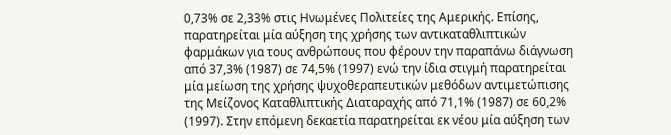0,73% σε 2,33% στις Ηνωμένες Πολιτείες της Αμερικής. Επίσης, παρατηρείται μία αύξηση της χρήσης των αντικαταθλιπτικών φαρμάκων για τους ανθρώπους που φέρουν την παραπάνω διάγνωση από 37,3% (1987) σε 74,5% (1997) ενώ την ίδια στιγμή παρατηρείται μία μείωση της χρήσης ψυχοθεραπευτικών μεθόδων αντιμετώπισης της Μείζονος Καταθλιπτικής Διαταραχής από 71,1% (1987) σε 60,2% (1997). Στην επόμενη δεκαετία παρατηρείται εκ νέου μία αύξηση των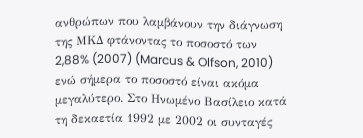ανθρώπων που λαμβάνουν την διάγνωση της ΜΚΔ φτάνοντας το ποσοστό των 2,88% (2007) (Marcus & Olfson, 2010) ενώ σήμερα το ποσοστό είναι ακόμα μεγαλύτερο. Στο Ηνωμένο Βασίλειο κατά τη δεκαετία 1992 με 2002 οι συνταγές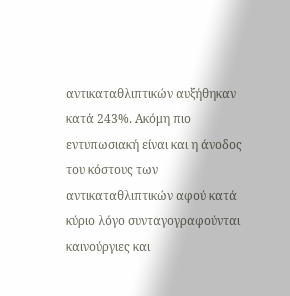αντικαταθλιπτικών αυξήθηκαν κατά 243%. Ακόμη πιο εντυπωσιακή είναι και η άνοδος του κόστους των αντικαταθλιπτικών αφού κατά κύριο λόγο συνταγογραφούνται καινούργιες και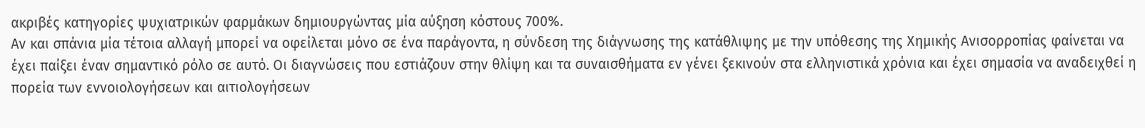ακριβές κατηγορίες ψυχιατρικών φαρμάκων δημιουργώντας μία αύξηση κόστους 700%.
Αν και σπάνια μία τέτοια αλλαγή μπορεί να οφείλεται μόνο σε ένα παράγοντα, η σύνδεση της διάγνωσης της κατάθλιψης με την υπόθεσης της Χημικής Ανισορροπίας φαίνεται να έχει παίξει έναν σημαντικό ρόλο σε αυτό. Οι διαγνώσεις που εστιάζουν στην θλίψη και τα συναισθήματα εν γένει ξεκινούν στα ελληνιστικά χρόνια και έχει σημασία να αναδειχθεί η πορεία των εννοιολογήσεων και αιτιολογήσεων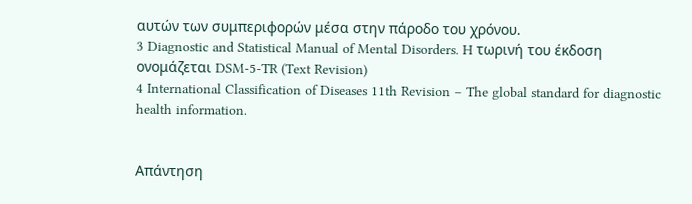αυτών των συμπεριφορών μέσα στην πάροδο του χρόνου.
3 Diagnostic and Statistical Manual of Mental Disorders. H τωρινή του έκδοση ονομάζεται DSM-5-TR (Text Revision)
4 International Classification of Diseases 11th Revision – The global standard for diagnostic health information.


Απάντηση